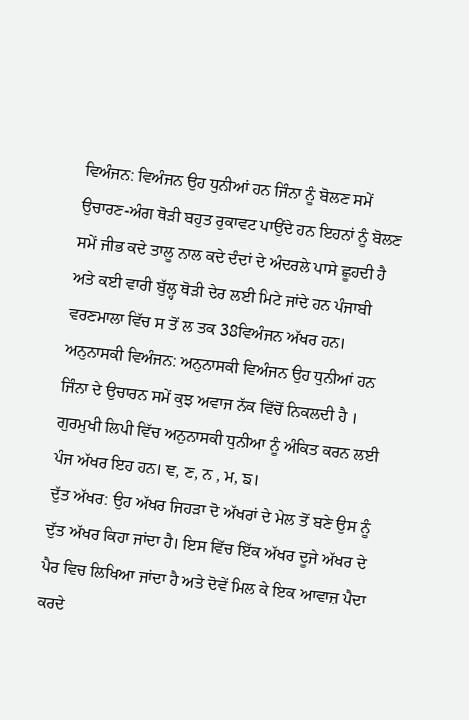ਵਿਅੰਜਨ: ਵਿਅੰਜਨ ਉਹ ਧੁਨੀਆਂ ਹਨ ਜਿੰਨਾ ਨੂੰ ਬੋਲਣ ਸਮੇਂ ਉਚਾਰਣ-ਅੰਗ ਥੋੜੀ ਬਹੁਤ ਰੁਕਾਵਟ ਪਾਉਂਦੇ ਹਨ ਇਹਨਾਂ ਨੂੰ ਬੋਲਣ ਸਮੇਂ ਜੀਭ ਕਦੇ ਤਾਲੂ ਨਾਲ ਕਦੇ ਦੰਦਾਂ ਦੇ ਅੰਦਰਲੇ ਪਾਸੇ ਛੂਹਦੀ ਹੈ ਅਤੇ ਕਈ ਵਾਰੀ ਬੁੱਲ੍ਹ ਥੋੜੀ ਦੇਰ ਲਈ ਮਿਟੇ ਜਾਂਦੇ ਹਨ ਪੰਜਾਬੀ ਵਰਣਮਾਲਾ ਵਿੱਚ ਸ ਤੋਂ ਲ ਤਕ 38ਵਿਅੰਜਨ ਅੱਖਰ ਹਨ।
ਅਨੁਨਾਸਕੀ ਵਿਅੰਜਨ: ਅਨੁਨਾਸਕੀ ਵਿਅੰਜਨ ਉਹ ਧੁਨੀਆਂ ਹਨ ਜਿੰਨਾ ਦੇ ਉਚਾਰਨ ਸਮੇਂ ਕੁਝ ਅਵਾਜ ਨੱਕ ਵਿੱਚੋਂ ਨਿਕਲਦੀ ਹੈ । ਗੁਰਮੁਖੀ ਲਿਪੀ ਵਿੱਚ ਅਨੁਨਾਸਕੀ ਧੁਨੀਆ ਨੂੰ ਅੰਕਿਤ ਕਰਨ ਲਈ ਪੰਜ ਅੱਖਰ ਇਹ ਹਨ। ਞ, ਣ, ਨ , ਮ, ਙ।
ਦੁੱਤ ਅੱਖਰ: ਉਹ ਅੱਖਰ ਜਿਹੜਾ ਦੋ ਅੱਖਰਾਂ ਦੇ ਮੇਲ ਤੋਂ ਬਣੇ ਉਸ ਨੂੰ ਦੁੱਤ ਅੱਖਰ ਕਿਹਾ ਜਾਂਦਾ ਹੈ। ਇਸ ਵਿੱਚ ਇੱਕ ਅੱਖਰ ਦੂਜੇ ਅੱਖਰ ਦੇ ਪੈਰ ਵਿਚ ਲਿਖਿਆ ਜਾਂਦਾ ਹੈ ਅਤੇ ਦੋਵੇਂ ਮਿਲ ਕੇ ਇਕ ਆਵਾਜ਼ ਪੈਦਾ ਕਰਦੇ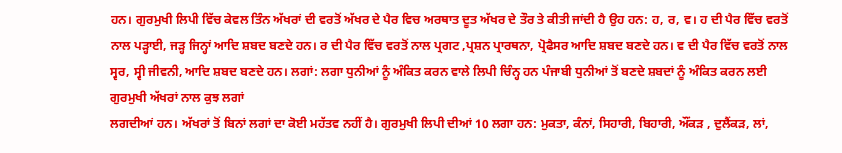ਹਨ। ਗੁਰਮੁਖੀ ਲਿਪੀ ਵਿੱਚ ਕੇਵਲ ਤਿੰਨ ਅੱਖਰਾਂ ਦੀ ਵਰਤੋਂ ਅੱਖਰ ਦੇ ਪੈਰ ਵਿਚ ਅਰਥਾਤ ਦੂਤ ਅੱਖਰ ਦੇ ਤੌਰ ਤੇ ਕੀਤੀ ਜਾਂਦੀ ਹੈ ਉਹ ਹਨ: ਹ, ਰ, ਵ। ਹ ਦੀ ਪੈਰ ਵਿੱਚ ਵਰਤੋਂ ਨਾਲ ਪੜ੍ਹਾਈ, ਜੜ੍ਹ ਜਿਨ੍ਹਾਂ ਆਦਿ ਸ਼ਬਦ ਬਣਦੇ ਹਨ। ਰ ਦੀ ਪੈਰ ਵਿੱਚ ਵਰਤੋਂ ਨਾਲ ਪ੍ਰਗਟ ,ਪ੍ਰਸ਼ਨ ਪ੍ਰਾਰਥਨਾ, ਪ੍ਰੋਫੈਸਰ ਆਦਿ ਸ਼ਬਦ ਬਣਦੇ ਹਨ। ਵ ਦੀ ਪੈਰ ਵਿੱਚ ਵਰਤੋਂ ਨਾਲ ਸ੍ਵਰ, ਸ੍ਵੀ ਜੀਵਨੀ, ਆਦਿ ਸ਼ਬਦ ਬਣਦੇ ਹਨ। ਲਗਾਂ: ਲਗਾ ਧੁਨੀਆਂ ਨੂੰ ਅੰਕਿਤ ਕਰਨ ਵਾਲੇ ਲਿਪੀ ਚਿੰਨ੍ਹ ਹਨ ਪੰਜਾਬੀ ਧੁਨੀਆਂ ਤੋਂ ਬਣਦੇ ਸ਼ਬਦਾਂ ਨੂੰ ਅੰਕਿਤ ਕਰਨ ਲਈ ਗੁਰਮੁਖੀ ਅੱਖਰਾਂ ਨਾਲ ਕੁਝ ਲਗਾਂ
ਲਗਦੀਆਂ ਹਨ। ਅੱਖਰਾਂ ਤੋਂ ਬਿਨਾਂ ਲਗਾਂ ਦਾ ਕੋਈ ਮਹੱਤਵ ਨਹੀਂ ਹੈ। ਗੁਰਮੁਖੀ ਲਿਪੀ ਦੀਆਂ 10 ਲਗਾ ਹਨ: ਮੁਕਤਾ, ਕੰਨਾਂ, ਸਿਹਾਰੀ, ਬਿਹਾਰੀ, ਔਂਕੜ , ਦੁਲੈਂਕੜ, ਲਾਂ,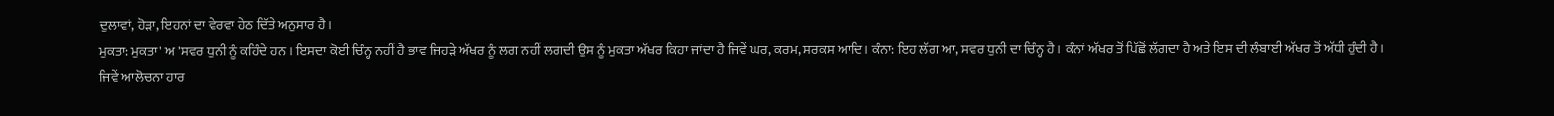ਦੁਲਾਵਾਂ, ਹੋੜਾ, ਇਹਨਾਂ ਦਾ ਵੇਰਵਾ ਹੇਠ ਦਿੱਤੇ ਅਨੁਸਾਰ ਹੈ।
ਮੁਕਤਾ: ਮੁਕਤਾ' ਅ 'ਸਵਰ ਧੁਨੀ ਨੂੰ ਕਹਿੰਦੇ ਹਨ । ਇਸਦਾ ਕੋਈ ਚਿੰਨ੍ਹ ਨਹੀਂ ਹੈ ਭਾਵ ਜਿਹੜੇ ਅੱਖਰ ਨੂੰ ਲਗ ਨਹੀਂ ਲਗਦੀ ਉਸ ਨੂੰ ਮੁਕਤਾ ਅੱਖਰ ਕਿਹਾ ਜਾਂਦਾ ਹੈ ਜਿਵੇਂ ਘਰ, ਕਰਮ, ਸਰਕਸ ਆਦਿ। ਕੰਨਾ: ਇਹ ਲੱਗ ਆ, ਸਵਰ ਧੁਨੀ ਦਾ ਚਿੰਨ੍ਹ ਹੈ। ਕੰਨਾਂ ਅੱਖਰ ਤੋਂ ਪਿੱਛੋਂ ਲੱਗਦਾ ਹੈ ਅਤੇ ਇਸ ਦੀ ਲੰਬਾਈ ਅੱਖਰ ਤੋਂ ਅੱਧੀ ਹੁੰਦੀ ਹੈ। ਜਿਵੇਂ ਆਲੋਚਨਾ ਹਾਰ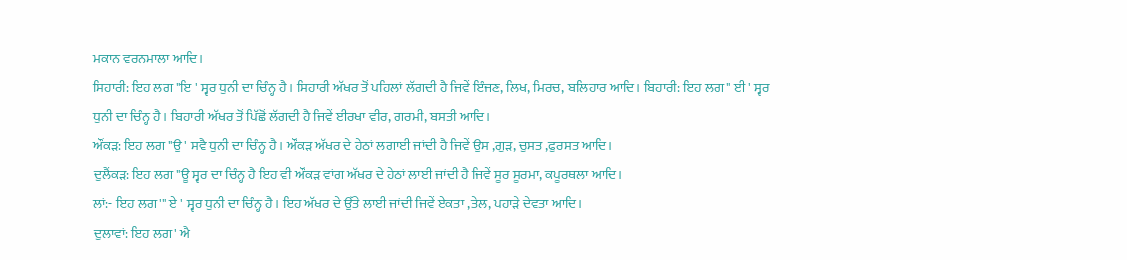ਮਕਾਨ ਵਰਨਮਾਲਾ ਆਦਿ।
ਸਿਹਾਰੀ: ਇਹ ਲਗ "ਇ ' ਸ੍ਵਰ ਧੁਨੀ ਦਾ ਚਿੰਨ੍ਹ ਹੈ। ਸਿਹਾਰੀ ਅੱਖਰ ਤੋਂ ਪਹਿਲਾਂ ਲੱਗਦੀ ਹੈ ਜਿਵੇਂ ਇੰਜਣ, ਲਿਖ, ਮਿਰਚ, ਬਲਿਹਾਰ ਆਦਿ। ਬਿਹਾਰੀ: ਇਹ ਲਗ" ਈ ' ਸ੍ਵਰ ਧੁਨੀ ਦਾ ਚਿੰਨ੍ਹ ਹੈ। ਬਿਹਾਰੀ ਅੱਖਰ ਤੋਂ ਪਿੱਛੋਂ ਲੱਗਦੀ ਹੈ ਜਿਵੇਂ ਈਰਖਾ ਵੀਰ, ਗਰਮੀ, ਬਸਤੀ ਆਦਿ।
ਔਂਕੜ: ਇਹ ਲਗ "ਉ ' ਸਵੈ ਧੁਨੀ ਦਾ ਚਿੰਨ੍ਹ ਹੈ। ਔਂਕੜ ਅੱਖਰ ਦੇ ਹੇਠਾਂ ਲਗਾਈ ਜਾਂਦੀ ਹੈ ਜਿਵੇਂ ਉਸ ,ਗੁੜ, ਚੁਸਤ ,ਫੁਰਸਤ ਆਦਿ।
ਦੁਲੈਂਕੜ: ਇਹ ਲਗ "ਊ ਸ੍ਵਰ ਦਾ ਚਿੰਨ੍ਹ ਹੈ ਇਹ ਵੀ ਔਂਕੜ ਵਾਂਗ ਅੱਖਰ ਦੇ ਹੇਠਾਂ ਲਾਈ ਜਾਂਦੀ ਹੈ ਜਿਵੇਂ ਸੂਰ ਸੂਰਮਾ, ਕਪੂਰਥਲਾ ਆਦਿ।
ਲਾਂ:- ਇਹ ਲਗ'" ਏ ' ਸ੍ਵਰ ਧੁਨੀ ਦਾ ਚਿੰਨ੍ਹ ਹੈ। ਇਹ ਅੱਖਰ ਦੇ ਉੱਤੇ ਲਾਈ ਜਾਂਦੀ ਜਿਵੇਂ ਏਕਤਾ ,ਤੇਲ, ਪਹਾੜੇ ਦੇਵਤਾ ਆਦਿ।
ਦੁਲਾਵਾਂ: ਇਹ ਲਗ' ਐ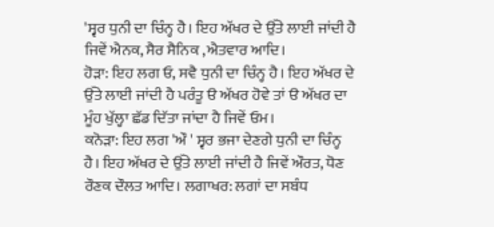'ਸ੍ਵਰ ਧੁਨੀ ਦਾ ਚਿੰਨ੍ਹ ਹੈ। ਇਹ ਅੱਖਰ ਦੇ ਉੱਤੇ ਲਾਈ ਜਾਂਦੀ ਹੈ ਜਿਵੇਂ ਐਨਕ, ਸੈਰ ਸੈਨਿਕ ,ਐਤਵਾਰ ਆਦਿ।
ਹੋੜਾ: ਇਹ ਲਗ ਓ, ਸਵੈ ਧੁਨੀ ਦਾ ਚਿੰਨ੍ਹ ਹੈ। ਇਹ ਅੱਖਰ ਦੇ ਉੱਤੇ ਲਾਈ ਜਾਂਦੀ ਹੈ ਪਰੰਤੂ ੳ ਅੱਖਰ ਹੋਵੇ ਤਾਂ ੳ ਅੱਖਰ ਦਾ ਮੂੰਹ ਖੁੱਲ੍ਹਾ ਛੱਡ ਦਿੱਤਾ ਜਾਂਦਾ ਹੈ ਜਿਵੇਂ ਓਮ।
ਕਨੋੜਾ: ਇਹ ਲਗ 'ਔ ' ਸ੍ਵਰ ਭਜਾ ਦੇਣਗੇ ਧੁਨੀ ਦਾ ਚਿੰਨ੍ਹ ਹੈ। ਇਹ ਅੱਖਰ ਦੇ ਉੱਤੇ ਲਾਈ ਜਾਂਦੀ ਹੈ ਜਿਵੇਂ ਔਰਤ, ਧੋਣ ਰੌਣਕ ਦੌਲਤ ਆਦਿ। ਲਗਾਖਰ: ਲਗਾਂ ਦਾ ਸਬੰਧ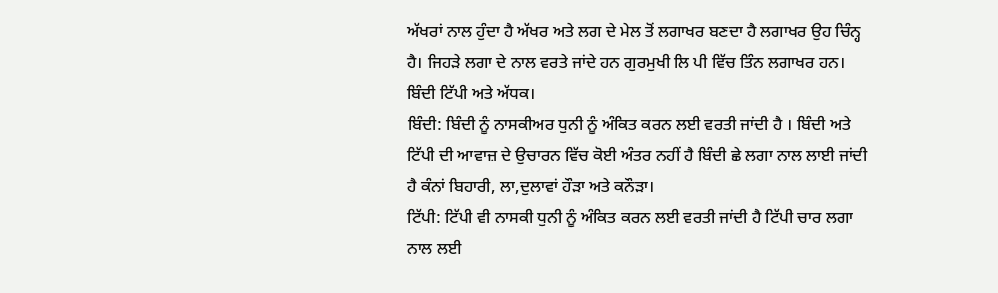ਅੱਖਰਾਂ ਨਾਲ ਹੁੰਦਾ ਹੈ ਅੱਖਰ ਅਤੇ ਲਗ ਦੇ ਮੇਲ ਤੋਂ ਲਗਾਖਰ ਬਣਦਾ ਹੈ ਲਗਾਖਰ ਉਹ ਚਿੰਨ੍ਹ ਹੈ। ਜਿਹੜੇ ਲਗਾ ਦੇ ਨਾਲ ਵਰਤੇ ਜਾਂਦੇ ਹਨ ਗੁਰਮੁਖੀ ਲਿ ਪੀ ਵਿੱਚ ਤਿੰਨ ਲਗਾਖਰ ਹਨ। ਬਿੰਦੀ ਟਿੱਪੀ ਅਤੇ ਅੱਧਕ।
ਬਿੰਦੀ: ਬਿੰਦੀ ਨੂੰ ਨਾਸਕੀਅਰ ਧੁਨੀ ਨੂੰ ਅੰਕਿਤ ਕਰਨ ਲਈ ਵਰਤੀ ਜਾਂਦੀ ਹੈ । ਬਿੰਦੀ ਅਤੇ ਟਿੱਪੀ ਦੀ ਆਵਾਜ਼ ਦੇ ਉਚਾਰਨ ਵਿੱਚ ਕੋਈ ਅੰਤਰ ਨਹੀਂ ਹੈ ਬਿੰਦੀ ਛੇ ਲਗਾ ਨਾਲ ਲਾਈ ਜਾਂਦੀ ਹੈ ਕੰਨਾਂ ਬਿਹਾਰੀ, ਲਾ,ਦੁਲਾਵਾਂ ਹੌੜਾ ਅਤੇ ਕਨੌੜਾ।
ਟਿੱਪੀ: ਟਿੱਪੀ ਵੀ ਨਾਸਕੀ ਧੁਨੀ ਨੂੰ ਅੰਕਿਤ ਕਰਨ ਲਈ ਵਰਤੀ ਜਾਂਦੀ ਹੈ ਟਿੱਪੀ ਚਾਰ ਲਗਾ ਨਾਲ ਲਈ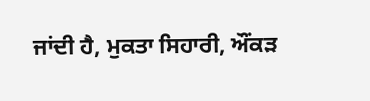ਜਾਂਦੀ ਹੈ, ਮੁਕਤਾ ਸਿਹਾਰੀ, ਔਂਕੜ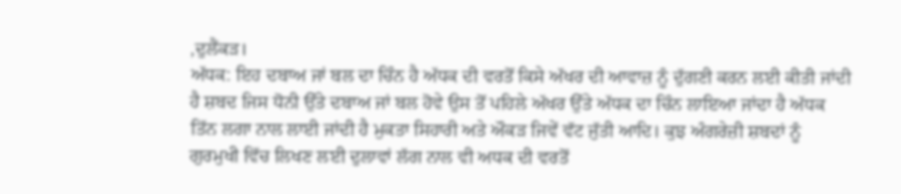,ਦੁਲੈਂਕੜ।
ਅੱਧਕ: ਇਹ ਦਬਾਅ ਜਾਂ ਬਲ ਦਾ ਚਿੰਨ ਹੈ ਅੱਧਕ ਦੀ ਵਰਤੋਂ ਕਿਸੇ ਅੱਖਰ ਦੀ ਆਵਾਜ਼ ਨੂੰ ਦੁੱਗਣੀ ਕਰਨ ਲਈ ਕੀਤੀ ਜਾਂਦੀ ਹੈ ਸ਼ਬਦ ਜਿਸ ਧੋਨੀ ਉੱਤੇ ਦਬਾਅ ਜਾਂ ਬਲ ਹੋਵੇ ਉਸ ਤੋਂ ਪਹਿਲੇ ਅੱਖਰ ਉੱਤੇ ਅੱਧਕ ਦਾ ਚਿੰਨ ਲਾਇਆ ਜਾਂਦਾ ਹੈ ਅੱਧਕ ਤਿੱਨ ਲਗਾ ਨਾਲ ਲਾਈ ਜਾਂਦੀ ਹੈ ਮੁਕਤਾ ਸਿਹਾਰੀ ਅਤੇ ਔਕੜ ਜਿਵੇਂ ਵੱਟ ਜੁੱਤੀ ਆਦਿ। ਕੁਝ ਅੰਗਰੇਜ਼ੀ ਸ਼ਬਦਾਂ ਨੂੰ ਗੁਰਮੁਖੀ ਵਿੱਚ ਲਿਖਣ ਲਈ ਦੁਲਾਵਾਂ ਲੱਗ ਨਾਲ ਵੀ ਅਧਕ ਦੀ ਵਰਤੋਂ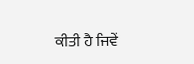ਕੀਤੀ ਹੈ ਜਿਵੇਂ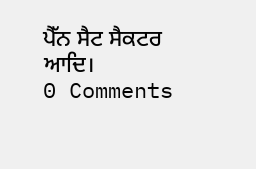ਪੈੱਨ ਸੈਟ ਸੈਕਟਰ ਆਦਿ।
0 Comments